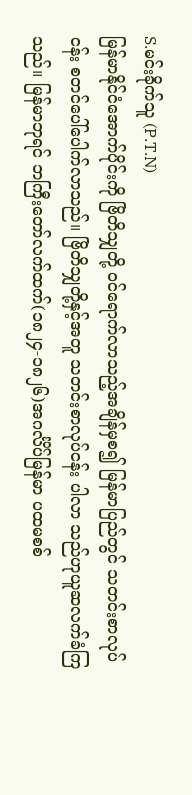S.မင်းခိုက်သူ (P.T.N)
မြန်မာနိုင်ငံအောက်ပိုင်းကို ဗြိတိသျှတို့ ဝင်ရောက်လာသည့်အချိန်မှစ၍ မြန်မာပြည်တွင် သတင်းစာလုပ်ငန်း စတင်ပေါ်ပေါက်လာသည်။ ဗြိတိသျှတို့နှင့်အတူ သတင်းစာလုပ်ငန်း ပါလာ သည်ဟုယူဆလက်ခံကြသည်။ မြန်မာဘုရင် ဘကြီးတော်လက်ထက်(၁၈၂၄-၁၈၂၆)အဂင်္လိပ်မြန်မာ ပထမစစ်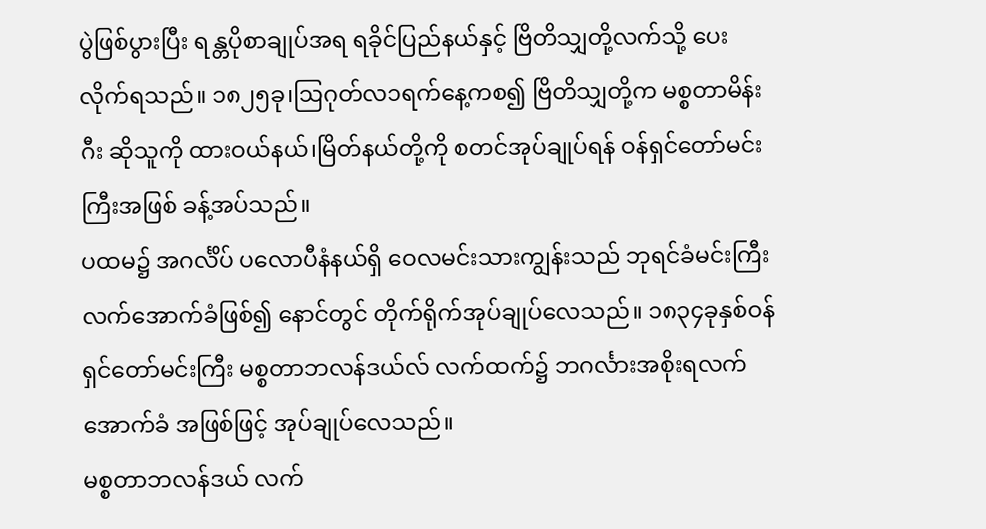ပွဲဖြစ်ပွားပြီး ရန္တပိုစာချုပ်အရ ရခိုင်ပြည်နယ်နှင့် ဗြိတိသျှတို့လက်သို့ ပေးလိုက်ရသည်။ ၁၈၂၅ခု၊ဩဂုတ်လ၁ရက်နေ့ကစ၍ ဗြိတိသျှတို့က မစ္စတာမိန်းဂီး ဆိုသူကို ထားဝယ်နယ်၊မြိတ်နယ်တို့ကို စတင်အုပ်ချုပ်ရန် ဝန်ရှင်တော်မင်းကြီးအဖြစ် ခန့်အပ်သည်။
ပထမ၌ အဂင်္လိပ် ပလောပီနံနယ်ရှိ ဝေလမင်းသားကျွန်းသည် ဘုရင်ခံမင်းကြီး လက်အောက်ခံဖြစ်၍ နောင်တွင် တိုက်ရိုက်အုပ်ချုပ်လေသည်။ ၁၈၃၄ခုနှစ်ဝန်ရှင်တော်မင်းကြီး မစ္စတာဘလန်ဒယ်လ် လက်ထက်၌ ဘဂင်္လားအစိုးရလက်အောက်ခံ အဖြစ်ဖြင့် အုပ်ချုပ်လေသည်။
မစ္စတာဘလန်ဒယ် လက်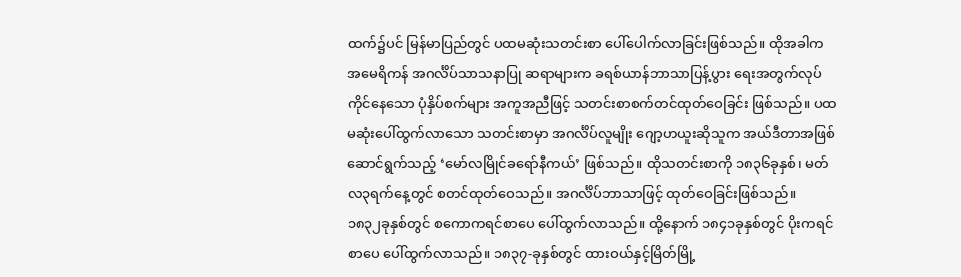ထက်၌ပင် မြန်မာပြည်တွင် ပထမဆုံးသတင်းစာ ပေါ်ပေါက်လာခြင်းဖြစ်သည်။ ထိုအခါက အမေရိကန် အဂင်္လိပ်သာသနာပြု ဆရာများက ခရစ်ယာန်ဘာသာပြန့်ပွား ရေးအတွက်လုပ်ကိုင်နေသော ပုံနှိပ်စက်များ အကူအညီဖြင့် သတင်းစာစက်တင်ထုတ်ဝေခြင်း ဖြစ်သည်။ ပထမဆုံးပေါ်ထွက်လာသော သတင်းစာမှာ အဂင်္လိပ်လူမျိုး ဂျော့ဟယူးဆိုသူက အယ်ဒီတာအဖြစ် ဆောင်ရွက်သည့် ‘မော်လမြိုင်ခရော်နီကယ်’ ဖြစ်သည်။ ထိုသတင်းစာကို ၁၈၃၆ခုနှစ်၊ မတ်လ၃ရက်နေ့တွင် စတင်ထုတ်ဝေသည်။ အဂင်္လိပ်ဘာသာဖြင့် ထုတ်ဝေခြင်းဖြစ်သည်။
၁၈၃၂ခုနှစ်တွင် စကောကရင်စာပေ ပေါ်ထွက်လာသည်။ ထို့နောက် ၁၈၄၁ခုနှစ်တွင် ပိုးကရင်စာပေ ပေါ်ထွက်လာသည်။ ၁၈၃၇-ခုနှစ်တွင် ထားဝယ်နှင့်မြိတ်မြို့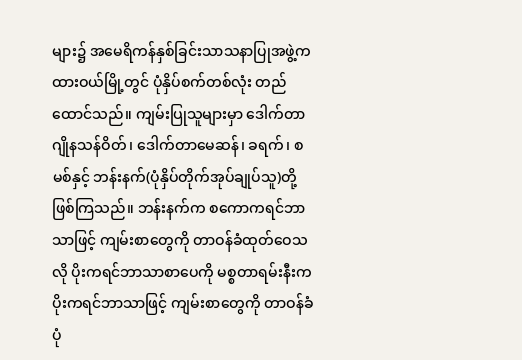များ၌ အမေရိကန်နှစ်ခြင်းသာသနာပြုအဖွဲ့က ထားဝယ်မြို့တွင် ပုံနှိပ်စက်တစ်လုံး တည်ထောင်သည်။ ကျမ်းပြုသူများမှာ ဒေါက်တာဂျိုနသန်ဝိတ်၊ ဒေါက်တာမေဆန်၊ ခရက်၊ စမစ်နှင့် ဘန်းနက်(ပုံနှိပ်တိုက်အုပ်ချုပ်သူ)တို့ ဖြစ်ကြသည်။ ဘန်းနက်က စကောကရင်ဘာသာဖြင့် ကျမ်းစာတွေကို တာဝန်ခံထုတ်ဝေသလို ပိုးကရင်ဘာသာစာပေကို မစ္စတာရမ်းနီးက ပိုးကရင်ဘာသာဖြင့် ကျမ်းစာတွေကို တာဝန်ခံပုံ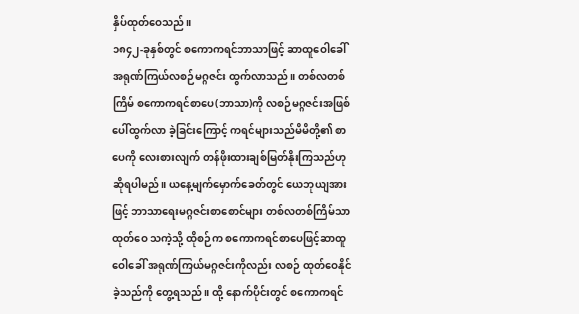နှိပ်ထုတ်ဝေသည်။
၁၈၄၂-ခုနှစ်တွင် စကောကရင်ဘာသာဖြင့် ဆာထူဝေါခေါ် အရုဏ်ကြယ်လစဉ်မဂ္ဂဇင်း ထွက်လာသည်။ တစ်လတစ်ကြိမ် စကောကရင်စာပေ(ဘာသာ)ကို လစဉ်မဂ္ဂဇင်းအဖြစ် ပေါ်ထွက်လာ ခဲ့ခြင်းကြောင့် ကရင်များသည်မိမိတို့၏ စာပေကို လေးစားလျက် တန်ဖိုးထားချစ်မြတ်နိုးကြသည်ဟု ဆိုရပါမည်။ ယနေ့မျက်မှောက်ခေတ်တွင် ယေဘုယျအားဖြင့် ဘာသာရေးမဂ္ဂဇင်းစာစောင်များ တစ်လတစ်ကြိမ်သာထုတ်ဝေ သကဲ့သို့ ထိုစဉ်က စကောကရင်စာပေဖြင့်ဆာထူဝေါခေါ် အရုဏ်ကြယ်မဂ္ဂဇင်းကိုလည်း လစဉ် ထုတ်ဝေနိုင်ခဲ့သည်ကို တွေ့ရသည်။ ထို့ နောက်ပိုင်းတွင် စကောကရင်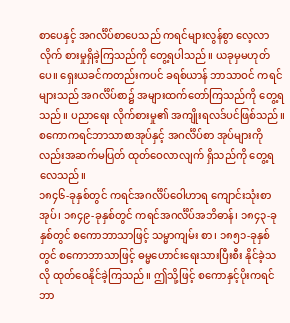စာပေနှင့် အဂင်္လိပ်စာပေသည် ကရင်များလွန်စွာ လေ့လာလိုက် စားမှုရှိခဲ့ကြသည်ကို တွေ့ရပါသည်။ ယခုမှမဟုတ်ပေ။ ရှေးယခင်ကတည်းကပင် ခရစ်ယာန် ဘာသာဝင် ကရင်များသည် အဂင်္လိပ်စာ၌ အများထက်တော်ကြသည်ကို တွေ့ရသည်။ ပညာရေး လိုက်စားမှု၏ အကျိုးရလဒ်ပင်ဖြစ်သည်။ စကောကရင်ဘာသာစာအုပ်နှင့် အဂင်္လိပ်စာ အုပ်များကိုလည်းအဆက်မပြတ် ထုတ်ဝေလာလျက် ရှိသည်ကို တွေ့ရလေသည်။
၁၈၄၆-ခုနှစ်တွင် ကရင်အဂင်္လိပ်ဝေါဟာရ ကျောင်းသုံးစာအုပ်၊ ၁၈၄၉-ခုနှစ်တွင် ကရင်အဂင်္လိပ်အဘိဓာန်၊ ၁၈၄၃-ခုနှစ်တွင် စကောဘာသာဖြင့် သမ္မာကျမ်း စာ၊ ၁၈၅၁-ခုနှစ်တွင် စကောဘာသာဖြင့် ဓမ္မဟောင်းရေးသားပြီးစီး နိုင်ခဲ့သလို ထုတ်ဝေနိုင်ခဲ့ကြသည်။ ဤသို့ဖြင့် စကောနှင့်ပိုးကရင်ဘာ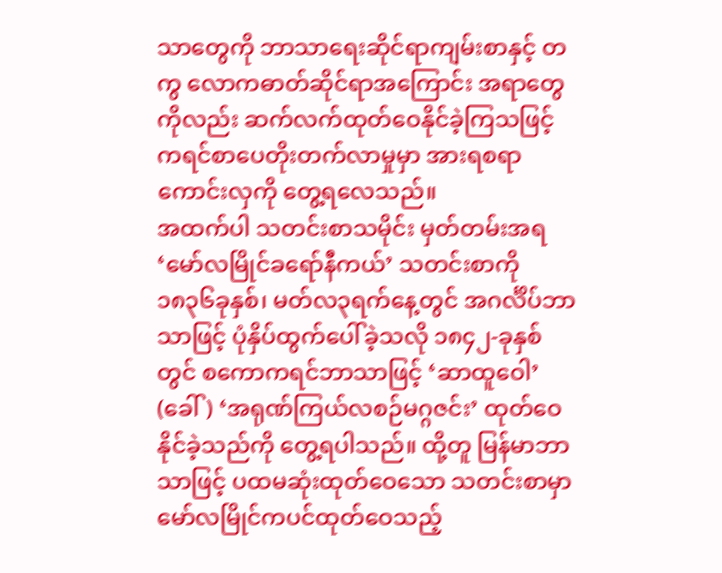သာတွေကို ဘာသာရေးဆိုင်ရာကျမ်းစာနှင့် တကွ လောကဓာတ်ဆိုင်ရာအကြောင်း အရာတွေကိုလည်း ဆက်လက်ထုတ်ဝေနိုင်ခဲ့ကြသဖြင့် ကရင်စာပေတိုးတက်လာမှုမှာ အားရစရာကောင်းလှကို တွေ့ရလေသည်။
အထက်ပါ သတင်းစာသမိုင်း မှတ်တမ်းအရ ‘မော်လမြိုင်ခရော်နီကယ်’ သတင်းစာကို ၁၈၃၆ခုနှစ်၊ မတ်လ၃ရက်နေ့တွင် အဂင်္လိပ်ဘာသာဖြင့် ပုံနှိပ်ထွက်ပေါ်ခဲ့သလို ၁၈၄၂-ခုနှစ်တွင် စကောကရင်ဘာသာဖြင့် ‘ဆာထူဝေါ’ (ခေါ်) ‘အရုဏ်ကြယ်လစဉ်မဂ္ဂဇင်း’ ထုတ်ဝေနိုင်ခဲ့သည်ကို တွေ့ရပါသည်။ ထို့တူ မြန်မာဘာသာဖြင့် ပထမဆုံးထုတ်ဝေသော သတင်းစာမှာ မော်လမြိုင်ကပင်ထုတ်ဝေသည့်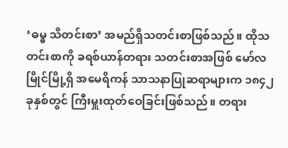‘ဓမ္ဓ သိတင်းစာ’ အမည်ရှိသတင်းစာဖြစ်သည်။ ထိုသတင်းစာကို ခရစ်ယာန်တရား သတင်းစာအဖြစ် မော်လမြိုင်မြို့ရှိ အမေရိကန် သာသနာပြုဆရာများက ၁၈၄၂ခုနှစ်တွင် ကြီးမှူးထုတ်ဝေခြင်းဖြစ်သည်။ တရား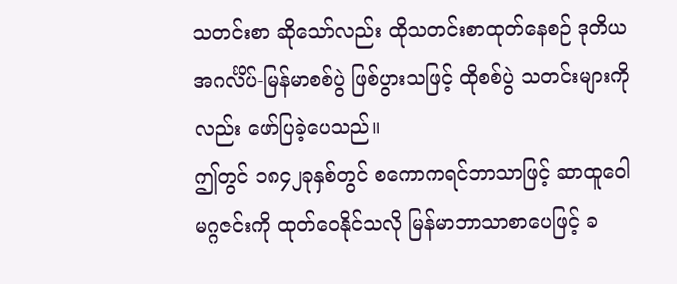သတင်းစာ ဆိုသော်လည်း ထိုသတင်းစာထုတ်နေစဉ် ဒုတိယ အဂင်္လိပ်-မြန်မာစစ်ပွဲ ဖြစ်ပွားသဖြင့် ထိုစစ်ပွဲ သတင်းများကိုလည်း ဖော်ပြခဲ့ပေသည်။
ဤတွင် ၁၈၄၂ခုနှစ်တွင် စကောကရင်ဘာသာဖြင့် ဆာထူဝေါမဂ္ဂဇင်းကို ထုတ်ဝေနိုင်သလို မြန်မာဘာသာစာပေဖြင့် ခ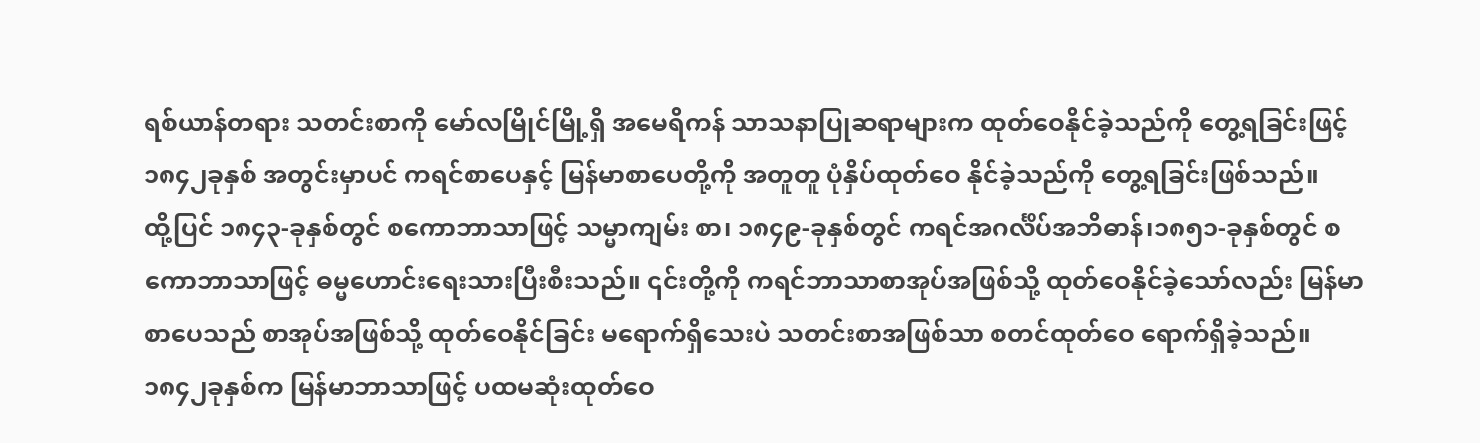ရစ်ယာန်တရား သတင်းစာကို မော်လမြိုင်မြို့ရှိ အမေရိကန် သာသနာပြုဆရာများက ထုတ်ဝေနိုင်ခဲ့သည်ကို တွေ့ရခြင်းဖြင့် ၁၈၄၂ခုနှစ် အတွင်းမှာပင် ကရင်စာပေနှင့် မြန်မာစာပေတို့ကို အတူတူ ပုံနှိပ်ထုတ်ဝေ နိုင်ခဲ့သည်ကို တွေ့ရခြင်းဖြစ်သည်။
ထို့ပြင် ၁၈၄၃-ခုနှစ်တွင် စကောဘာသာဖြင့် သမ္မာကျမ်း စာ၊ ၁၈၄၉-ခုနှစ်တွင် ကရင်အဂင်္လိပ်အဘိဓာန်၊၁၈၅၁-ခုနှစ်တွင် စကောဘာသာဖြင့် ဓမ္မဟောင်းရေးသားပြီးစီးသည်။ ၎င်းတို့ကို ကရင်ဘာသာစာအုပ်အဖြစ်သို့ ထုတ်ဝေနိုင်ခဲ့သော်လည်း မြန်မာစာပေသည် စာအုပ်အဖြစ်သို့ ထုတ်ဝေနိုင်ခြင်း မရောက်ရှိသေးပဲ သတင်းစာအဖြစ်သာ စတင်ထုတ်ဝေ ရောက်ရှိခဲ့သည်။
၁၈၄၂ခုနှစ်က မြန်မာဘာသာဖြင့် ပထမဆုံးထုတ်ဝေ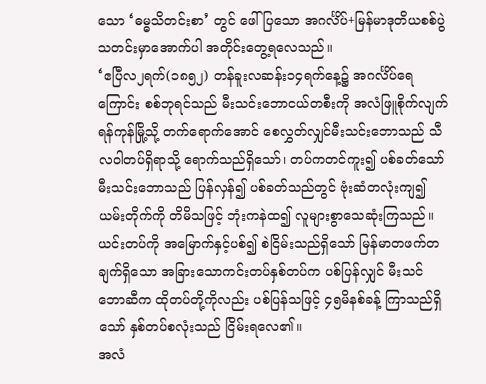သော ‘ဓမ္ဓသိတင်းစာ’ တွင် ဖေါ်ပြသော အဂင်္လိပ်+မြန်မာဒုတိယစစ်ပွဲ သတင်းမှာအောက်ပါ အတိုင်းတွေ့ရလေသည်။
‘ဧပြီလ၂ရက်(၁၈၅၂) တန်ခူးလဆန်း၁၄ရက်နေ့၌ အဂင်္လိပ်ရေကြောင်း စစ်ဘုရင်သည် မီးသင်းဘောငယ်တစီးကို အလံဖြူစိုက်လျက် ရန်ကုန်မြို့သို့ တက်ရောက်အောင် စေလွှတ်လျှင်မီးသင်းဘောသည် သီလဝါတပ်ရှိရာသို့ ရောက်သည်ရှိသော်၊ တပ်ကတင်ကူး၍ ပစ်ခတ်သော် မီးသင်းဘောသည် ပြန်လှန်၍ ပစ်ခတ်သည်တွင် ဗုံးဆံတလုံးကျ၍ ယမ်းတိုက်ကို တိမိသဖြင့် ဘုံးကနဲထ၍ လူများစွာသေဆုံးကြသည်။ ယင်းတပ်ကို အမြောက်နှင့်ပစ်၍ စဲငြိမ်းသည်ရှိသော် မြန်မာတဖက်တချက်ရှိသော အခြားသောကင်းတပ်နှစ်တပ်က ပစ်ပြန်လျှင် မီးသင်ဘောဆီက ထိုတပ်တို့ကိုလည်း ပစ်ပြန်သဖြင့် ၄၅မိနစ်ခန့် ကြာသည်ရှိသော် နှစ်တပ်စလုံးသည် ငြိမ်းရလေ၏။
အလံ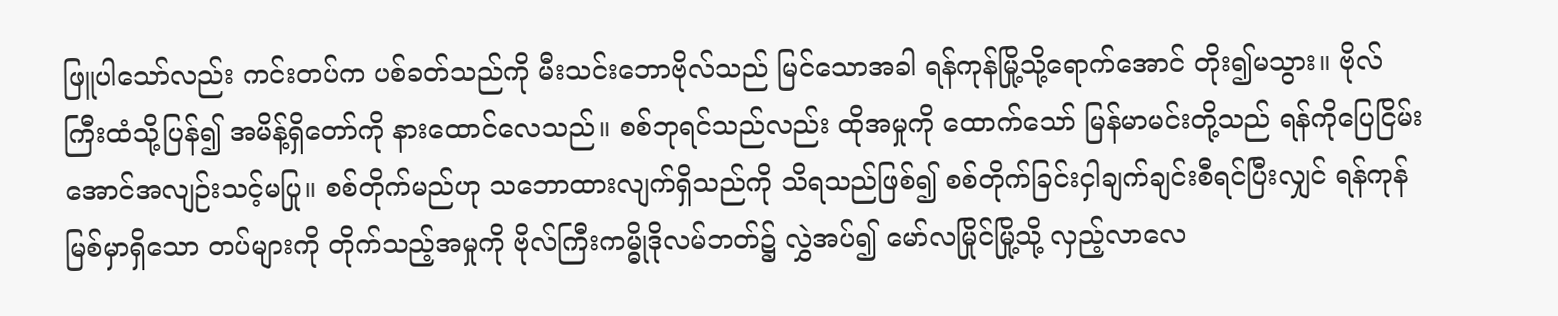ဖြူပါသော်လည်း ကင်းတပ်က ပစ်ခတ်သည်ကို မီးသင်းဘောဗိုလ်သည် မြင်သောအခါ ရန်ကုန်မြို့သို့ရောက်အောင် တိုး၍မသွား။ ဗိုလ်ကြီးထံသို့ပြန်၍ အမိန့်ရှိတော်ကို နားထောင်လေသည်။ စစ်ဘုရင်သည်လည်း ထိုအမှုကို ထောက်သော် မြန်မာမင်းတို့သည် ရန်ကိုပြေငြိမ်းအောင်အလျဉ်းသင့်မပြု။ စစ်တိုက်မည်ဟု သဘောထားလျက်ရှိသည်ကို သိရသည်ဖြစ်၍ စစ်တိုက်ခြင်းငှါချက်ချင်းစီရင်ပြီးလျှင် ရန်ကုန်မြစ်မှာရှိသော တပ်များကို တိုက်သည့်အမှုကို ဗိုလ်ကြီးကမ္ဓိုဒိုလမ်ဘတ်၌ လွှဲအပ်၍ မော်လမြိုင်မြို့သို့ လှည့်လာလေ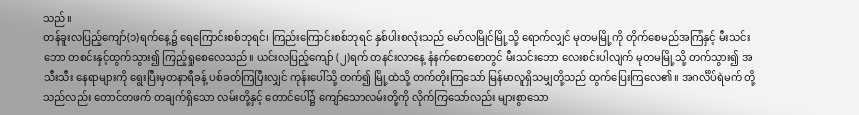သည်။
တန်ခူးလပြည့်ကျော်(၁)ရက်နေ့၌ ရေကြောင်းစစ်ဘုရင်၊ ကြည်းကြောင်းစစ်ဘုရင် နှစ်ပါးစလုံးသည် မော်လမြိုင်မြို့သို့ ရောက်လျှင် မုတမမြို့ကို တိုက်စေမည်အကြံနှင့် မီးသင်းဘော တစင်းနှင့်ထွက်သွား၍ ကြည့်ရှုစေလေသည်။ ယင်းလပြည့်ကျော် (၂)ရက် တနင်းလာနေ့ နံနက်စောစောတွင် မီးသင်းဘော လေးစင်းပါလျက် မုတမမြို့သို့ တက်သွား၍ အသီးသီး နေရာများကို ရွေးပြီးမှတနာရီခန့် ပစ်ခတ်ကြပြီးလျှင် ကုန်းပေါ်သို့ တက်၍ မြို့ထဲသို့ တက်တိုးကြသော် မြန်မာလူရှိသမျှတို့သည် ထွက်ပြေးကြလေ၏။ အဂင်္လိပ်ရဲမက် တို့သည်လည်း တောင်တဖက် တချက်ရှိသော လမ်းတို့နှင့် တောင်ပေါ်၌ ကျော်သောလမ်းတို့ကို လိုက်ကြသော်လည်း များစွာသော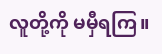လူတို့ကို မမှီရကြ။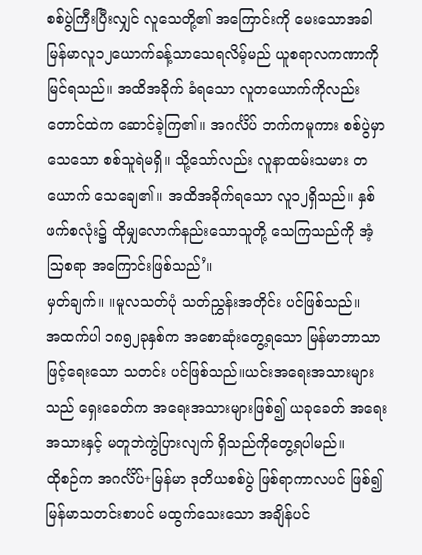စစ်ပွဲကြီးပြီးလျှင် လူသေတို့၏ အကြောင်းကို မေးသောအခါ မြန်မာလူ၁၂ယောက်ခန့်သာသေရလိမ့်မည် ယူစရာလကဏာကို မြင်ရသည်။ အထိအခိုက် ခံရသော လူတယောက်ကိုလည်းတောင်ထဲက ဆောင်ခဲ့ကြ၏။ အဂင်္လိပ် ဘက်ကမူကား စစ်ပွဲမှာသေသော စစ်သူရဲမရှိ။ သို့သော်လည်း လူနာထမ်းသမား တယောက် သေချေ၏။ အထိအခိုက်ရသော လူ၁၂ရှိသည်။ နှစ်ဖက်စလုံး၌ ထိုမျှလောက်နည်းသောသူတို့ သေကြသည်ကို အံ့ဩစရာ အကြောင်းဖြစ်သည်’။
မှတ်ချက်။ ။မူလသတ်ပုံ သတ်ညွှန်းအတိုင်း ပင်ဖြစ်သည်။
အထက်ပါ ၁၈၅၂ခုနှစ်က အစောဆုံးတွေ့ရသော မြန်မာဘာသာဖြင့်ရေးသော သတင်း ပင်ဖြစ်သည်။ယင်းအရေးအသားများသည် ရှေးခေတ်က အရေးအသားများဖြစ်၍ ယခုခေတ် အရေးအသားနှင့် မတူဘဲကွဲပြားလျက် ရှိသည်ကိုတွေ့ရပါမည်။
ထိုစဉ်က အဂင်္လိပ်+မြန်မာ ဒုတိယစစ်ပွဲ ဖြစ်ရာကာလပင် ဖြစ်၍ မြန်မာသတင်းစာပင် မထွက်သေးသော အချိန်ပင်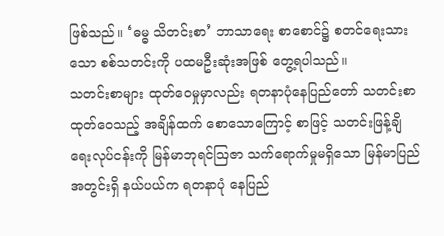ဖြစ်သည်။ ‘ဓမ္ဓ သိတင်းစာ’ ဘာသာရေး စာစောင်၌ စတင်ရေးသားသော စစ်သတင်းကို ပထမဦးဆုံးအဖြစ် တွေ့ရပါသည်။
သတင်းစာများ ထုတ်ဝေမှုမှာလည်း ရတနာပုံနေပြည်တော် သတင်းစာထုတ်ဝေသည့် အချိန်ထက် စောသောကြောင့် စာဖြင့် သတင်းဖြန့်ချိရေးလုပ်ငန်းကို မြန်မာဘုရင်ဩဇာ သက်ရောက်မှုမရှိသော မြန်မာပြည်အတွင်းရှိ နယ်ပယ်က ရတနာပုံ နေပြည်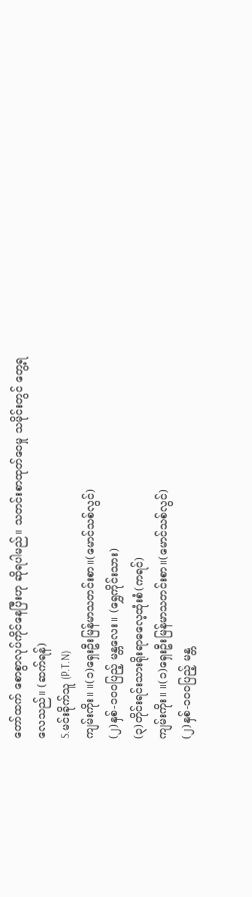တော်ထက် စောစွာလုပ်ကိုင်နေပြီးဟု ဆိုရပါမည်။ သတင်းစာထုတ်ဝေမှု သမိုင်းတွင် တွေ့ရလေသည်။ (ဆက်ရန်)
S.မင်းခိုက်သူ (P.T.N)
ကျမ်းကိုး။ ။(၁)ရှေးဦးမြန်မာသတင်းစာ။(မောင်သစ်လွင်)
(၂)နှစ်-၁၀ဝပြည့် မန္တလေး။ (ရွှေကိုင်းသား)
(၃)တိုင်းရင်းသားရိုးရာဓလေ့ထုံးစံ(ကရင်)
ကျမ်းကိုး။ ။(၁)ရှေးဦးမြန်မာသတင်းစာ။(မောင်သစ်လွင်)
(၂)နှစ်-၁၀ဝပြည့် မန္တ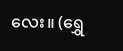လေး။ (ရွှေ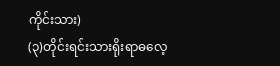ကိုင်းသား)
(၃)တိုင်းရင်းသားရိုးရာဓလေ့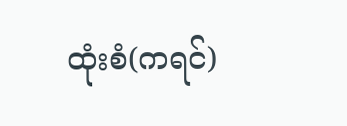ထုံးစံ(ကရင်)